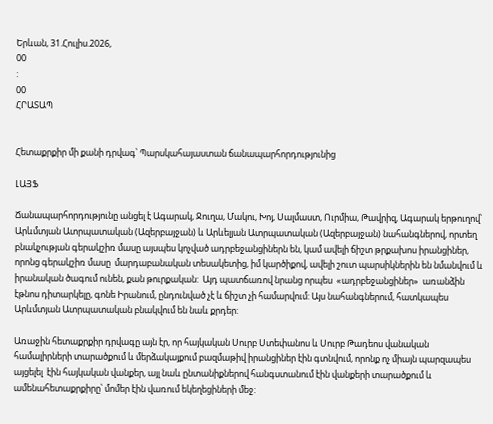Երևան, 31.Հուլիս.2026,
00
:
00
ՀՐԱՏԱՊ


Հետաքրքիր մի քանի դրվագ՝ Պարսկահայաստան ճանապարհորդությունից

ԼԱՅՖ

Ճանապարհորդությունը անցել է Ագարակ, Ջուղա, Մակու, Խոյ, Սալմաստ, Ուրմիա, Թավրիզ, Ագարակ երթուղով՝ Արևմտյան Ատրպատական (Ազերբայջան) և Արևելյան Ատրպատական (Ազերբայջան) նահանգներով, որտեղ բնակչության գերակշիռ մասը այսպես կոչված ադրբեջանցիներն են, կամ ավելի ճիշտ թրքախոս իրանցիներ, որոնց գերակշիռ մասը  մարդաբանական տեսակետից, իմ կարծիքով, ավելի շուտ պարսիկներին են նմանվում և իրանական ծագում ունեն, քան թուրքական:  Այդ պատճառով նրանց որպես  «ադրբեջանցիներ»  առանձին էթնոս դիտարկելը, գոնե Իրանում, ընդունված չէ և ճիշտ չի համարվում: Այս նահանգներում, հատկապես Արևմտյան Ատրպատական բնակվում են նաև քրդեր:

Առաջին հետաքրքիր դրվագը այն էր, որ հայկական Սուրբ Ստեփանոս և Սուրբ Թադեոս վանական համալիրների տարածքում և մերձակայքում բազմաթիվ իրանցիներ էին գտնվում, որոնք ոչ միայն պարզապես այցելել  էին հայկական վանքեր, այլ նաև ընտանիքներով հանգստանում էին վանքերի տարածքում և ամենահետաքրքիրը՝ մոմեր էին վառում եկեղեցիների մեջ: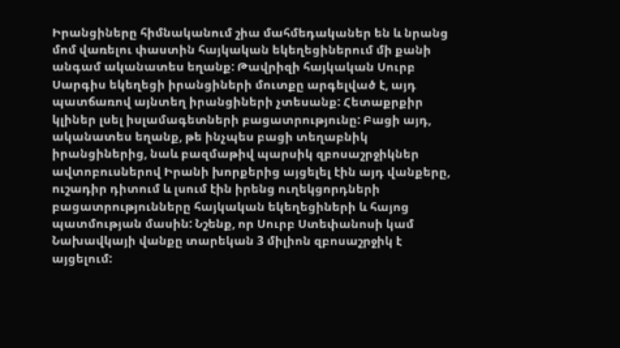Իրանցիները հիմնականում շիա մահմեդականեր են և նրանց մոմ վառելու փաստին հայկական եկեղեցիներում մի քանի անգամ ականատես եղանք: Թավրիզի հայկական Սուրբ Սարգիս եկեղեցի իրանցիների մուտքը արգելված է, այդ պատճառով այնտեղ իրանցիների չտեսանք: Հետաքրքիր կլիներ լսել իսլամագետների բացատրությունը: Բացի այդ, ականատես եղանք, թե ինչպես բացի տեղաբնիկ իրանցիներից, նաև բազմաթիվ պարսիկ զբոսաշրջիկներ ավտոբուսներով Իրանի խորքերից այցելել էին այդ վանքերը, ուշադիր դիտում և լսում էին իրենց ուղեկցորդների բացատրությունները հայկական եկեղեցիների և հայոց պատմության մասին: Նշենք, որ Սուրբ Ստեփանոսի կամ Նախավկայի վանքը տարեկան 3 միլիոն զբոսաշրջիկ է այցելում: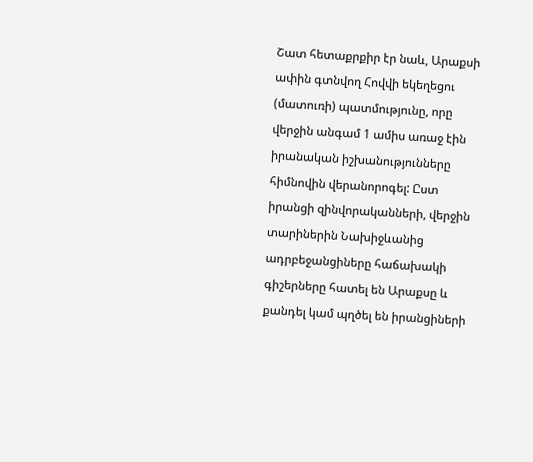Շատ հետաքրքիր էր նաև, Արաքսի ափին գտնվող Հովվի եկեղեցու (մատուռի) պատմությունը, որը վերջին անգամ 1 ամիս առաջ էին իրանական իշխանությունները հիմնովին վերանորոգել: Ըստ իրանցի զինվորականների, վերջին տարիներին Նախիջևանից ադրբեջանցիները հաճախակի գիշերները հատել են Արաքսը և քանդել կամ պղծել են իրանցիների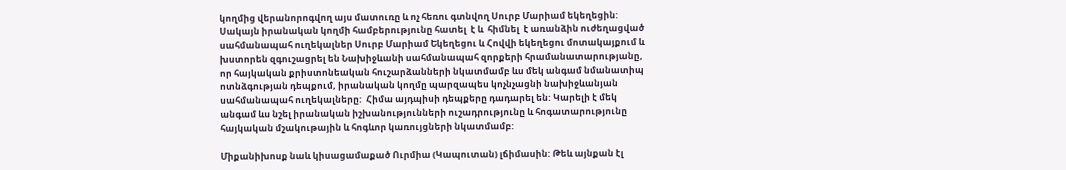կողմից վերանորոգվող այս մատուռը և ոչ հեռու գտնվող Սուրբ Մարիամ եկեղեցին:  Սակայն իրանական կողմի համբերությունը հատել  է և  հիմնել  է առանձին ուժեղացված սահմանապահ ուղեկալներ Սուրբ Մարիամ Եկեղեցու և Հովվի եկեղեցու մոտակայքում և խստորեն զգուշացրել են Նախիջևանի սահմանապահ զորքերի հրամանատարությանը, որ հայկական քրիստոնեական հուշարձանների նկատմամբ ևս մեկ անգամ նմանատիպ ոտնձգության դեպքում, իրանական կողմը պարզապես կոչնչացնի նախիջևանյան սահմանապահ ուղեկալները:  Հիմա այդպիսի դեպքերը դադարել են: Կարելի է մեկ անգամ ևս նշել իրանական իշխանությունների ուշադրությունը և հոգատարությունը հայկական մշակութային և հոգևոր կառույցների նկատմամբ:

Միքանիխոսք նաև կիսացամաքած Ուրմիա (Կապուտան) լճիմասին: Թեև այնքան էլ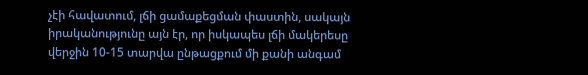չէի հավատում, լճի ցամաքեցման փաստին, սակայն իրականությունը այն էր, որ իսկապես լճի մակերեսը վերջին 10-15 տարվա ընթացքում մի քանի անգամ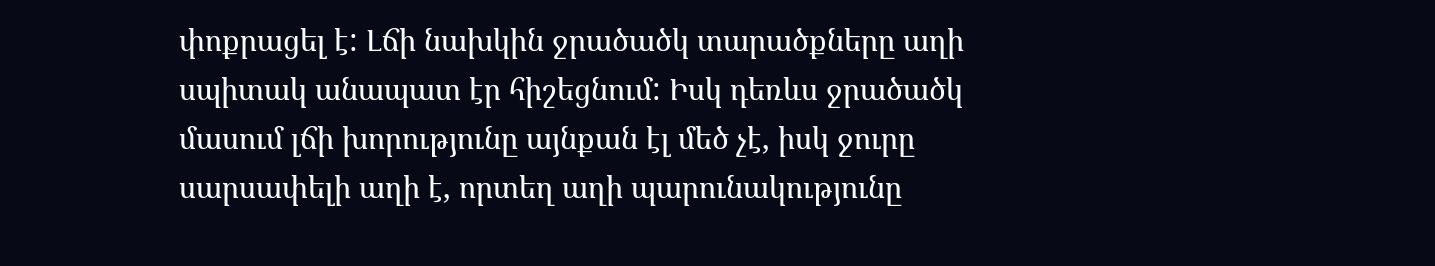փոքրացել է: Լճի նախկին ջրածածկ տարածքները աղի սպիտակ անապատ էր հիշեցնում: Իսկ դեռևս ջրածածկ մասում լճի խորությունը այնքան էլ մեծ չէ, իսկ ջուրը սարսափելի աղի է, որտեղ աղի պարունակությունը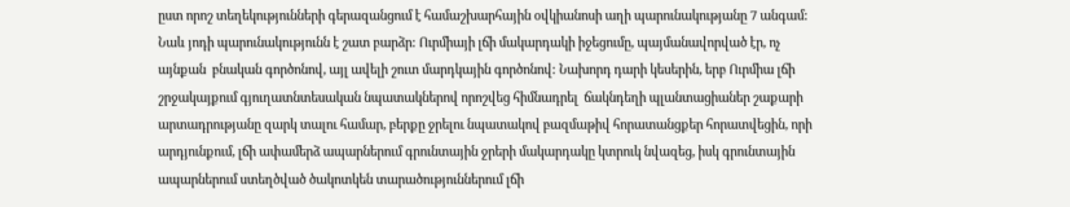ըստ որոշ տեղեկությունների գերազանցում է համաշխարհային օվկիանոսի աղի պարունակությանը 7 անգամ: Նաև յոդի պարունակությունն է շատ բարձր: Ուրմիայի լճի մակարդակի իջեցումը, պայմանավորված էր, ոչ այնքան  բնական գործոնով, այլ ավելի շուտ մարդկային գործոնով: Նախորդ դարի կեսերին, երբ Ուրմիա լճի շրջակայքում գյուղատնտեսական նպատակներով որոշվեց հիմնադրել  ճակնդեղի պլանտացիաներ շաքարի արտադրությանը զարկ տալու համար, բերքը ջրելու նպատակով բազմաթիվ հորատանցքեր հորատվեցին, որի արդյունքում, լճի ափամերձ ապարներում գրունտային ջրերի մակարդակը կտրուկ նվազեց, իսկ գրունտային ապարներում ստեղծված ծակոտկեն տարածություններում լճի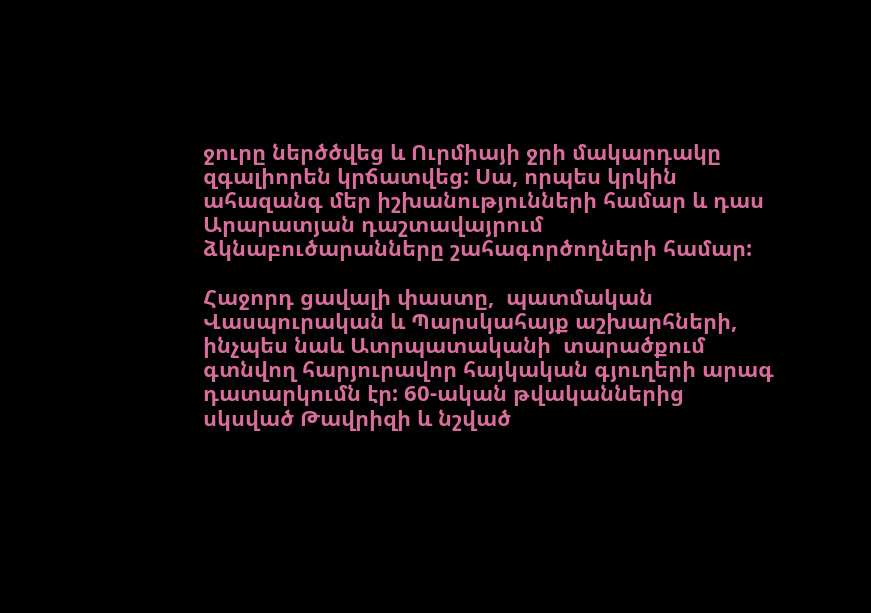ջուրը ներծծվեց և Ուրմիայի ջրի մակարդակը զգալիորեն կրճատվեց: Սա, որպես կրկին ահազանգ մեր իշխանությունների համար և դաս Արարատյան դաշտավայրում ձկնաբուծարանները շահագործողների համար:

Հաջորդ ցավալի փաստը,  պատմական Վասպուրական և Պարսկահայք աշխարհների, ինչպես նաև Ատրպատականի  տարածքում գտնվող հարյուրավոր հայկական գյուղերի արագ դատարկումն էր: 60-ական թվականներից սկսված Թավրիզի և նշված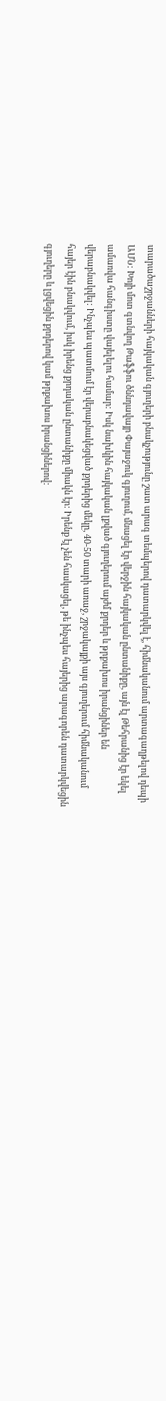տարածաշրջանների հայկական գյուղերի բնակչությունը շատ արագ տեմպերով դատարկվել է, հիմնականում արտագաղթելով դեպի ԱՄՆ: Խոյի մոտ գտնվող Թաֆֆու ծննդավայր Փայաջուկ գյուղում, մնացել էր վերջին հայկական ընտանիքը, այն էլ Թեհրանից էր եկել ամառվա հանգիստը վայելելու համար: Իսկ նախկին հայկական լքված գյուղերում այժմ քրդեր և թրքախոս իրանցիներ են վերաբնակվել: Ինչպես պատմում էր վերաբնակեցված քրդերից մեկը, 40-50 տարի առաջ, շրջակայքի այս գյուղերում հիմնականում հայեր էին բնակվում, իսկ իրենց քրդական ընտանիքը միակն էր: Իրենք էլ չեն հասկացել, թե ինչպես հայերից արագորեն դատարկվեցին գյուղերը և լցվեցին քրդերով կամ թրքախոս իրանցիներով: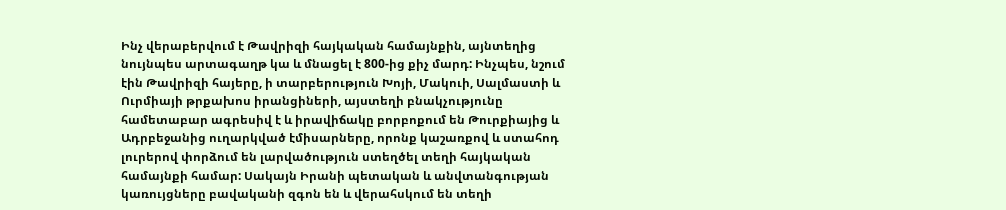Ինչ վերաբերվում է Թավրիզի հայկական համայնքին, այնտեղից նույնպես արտագաղթ կա և մնացել է 800-ից քիչ մարդ: Ինչպես, նշում էին Թավրիզի հայերը, ի տարբերություն Խոյի, Մակուի, Սալմաստի և Ուրմիայի թրքախոս իրանցիների, այստեղի բնակչությունը համետաբար ագրեսիվ է և իրավիճակը բորբոքում են Թուրքիայից և Ադրբեջանից ուղարկված էմիսարները, որոնք կաշառքով և ստահոդ լուրերով փորձում են լարվածություն ստեղծել տեղի հայկական համայնքի համար: Սակայն Իրանի պետական և անվտանգության կառույցները բավականի զգոն են և վերահսկում են տեղի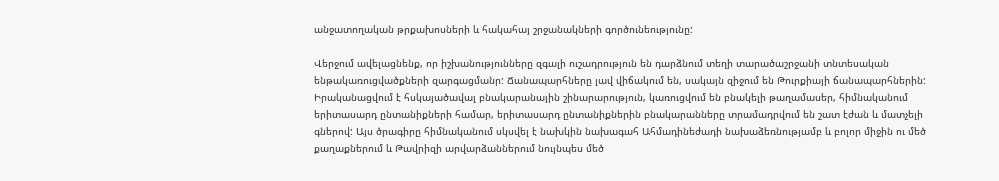անջատողական թրքախոսների և հակահայ շրջանակների գործունեությունը:

Վերջում ավելացնենք, որ իշխանությունները զգալի ուշադրություն են դարձնում տեղի տարածաշրջանի տնտեսական ենթակառուցվածքների զարգացմանր: Ճանապարհները լավ վիճակում են, սակայն զիջում են Թուրքիայի ճանապարհներին: Իրականացվում է հսկայածավալ բնակարանային շինարարություն, կառուցվում են բնակելի թաղամասեր, հիմնականում երիտասարդ ընտանիքների համար, երիտասարդ ընտանիքներին բնակարանները տրամադրվում են շատ էժան և մատչելի գներով: Այս ծրագիրը հիմնականում սկսվել է նախկին նախագահ Ահմադինեժադի նախաձեռնությամբ և բոլոր միջին ու մեծ քաղաքներում և Թավրիզի արվարձաններում նույնպես մեծ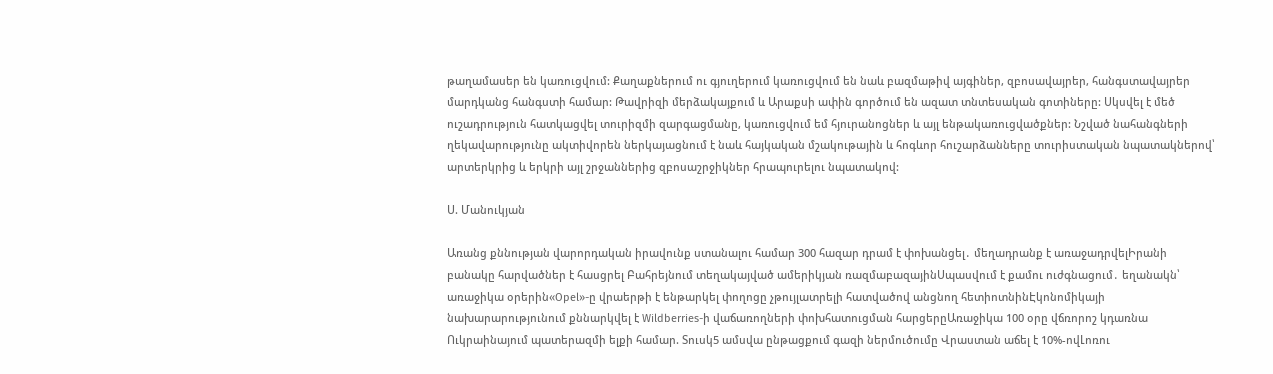թաղամասեր են կառուցվում: Քաղաքներում ու գյուղերում կառուցվում են նաև բազմաթիվ այգիներ, զբոսավայրեր, հանգստավայրեր մարդկանց հանգստի համար: Թավրիզի մերձակայքում և Արաքսի ափին գործում են ազատ տնտեսական գոտիները: Սկսվել է մեծ ուշադրություն հատկացվել տուրիզմի զարգացմանը, կառուցվում եմ հյուրանոցներ և այլ ենթակառուցվածքներ: Նշված նահանգների ղեկավարությունը ակտիվորեն ներկայացնում է նաև հայկական մշակութային և հոգևոր հուշարձանները տուրիստական նպատակներով՝ արտերկրից և երկրի այլ շրջաններից զբոսաշրջիկներ հրապուրելու նպատակով:

Ս. Մանուկյան

Առանց քննության վարորդական իրավունք ստանալու համար 300 հազար դրամ է փոխանցել․ մեղադրանք է առաջադրվելԻրանի բանակը հարվածներ է հասցրել Բահրեյնում տեղակայված ամերիկյան ռազմաբազայինՍպասվում է քամու ուժգնացում․ եղանակն՝ առաջիկա օրերին«Opel»-ը վրաերթի է ենթարկել փողոցը չթույլատրելի հատվածով անցնող հետիոտնինԷկոնոմիկայի նախարարությունում քննարկվել է Wildberries-ի վաճառողների փոխհատուցման հարցերըԱռաջիկա 100 օրը վճռորոշ կդառնա Ուկրաինայում պատերազմի ելքի համար. Տուսկ5 ամսվա ընթացքում գազի ներմուծումը Վրաստան աճել է 10%-ովԼոռու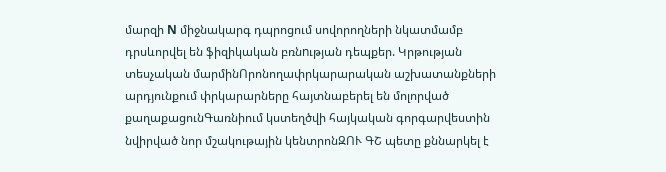մարզի N միջնակարգ դպրոցում սովորողների նկատմամբ դրսևորվել են ֆիզիկական բռնnւթյան դեպքեր. Կրթության տեսչական մարմինՈրոնողափրկարարական աշխատանքների արդյունքում փրկարարները հայտնաբերել են մոլորված քաղաքացունԳառնիում կստեղծվի հայկական գորգարվեստին նվիրված նոր մշակութային կենտրոնԶՈՒ ԳՇ պետը քննարկել է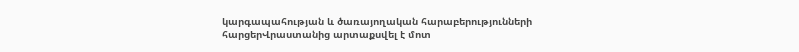կարգապահության և ծառայողական հարաբերությունների հարցերՎրաստանից արտաքսվել է մոտ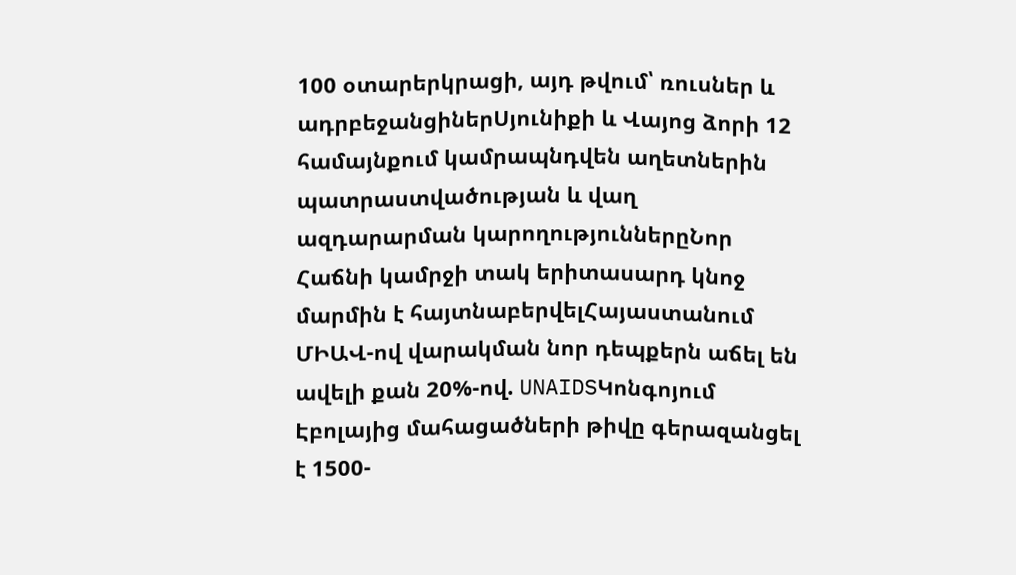100 օտարերկրացի, այդ թվում՝ ռուսներ և ադրբեջանցիներՍյունիքի և Վայոց ձորի 12 համայնքում կամրապնդվեն աղետներին պատրաստվածության և վաղ ազդարարման կարողություններըՆոր Հաճնի կամրջի տակ երիտասարդ կնոջ մարմին է հայտնաբերվելՀայաստանում ՄԻԱՎ-ով վարակման նոր դեպքերն աճել են ավելի քան 20%-ով. UNAIDSԿոնգոյում Էբոլայից մահացածների թիվը գերազանցել է 1500-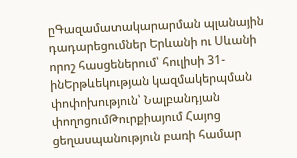ըԳազամատակարարման պլանային դադարեցումներ Երևանի ու Սևանի որոշ հասցեներում՝ հուլիսի 31-ինԵրթևեկության կազմակերպման փոփոխություն՝ Նալբանդյան փողոցումԹուրքիայում Հայոց ցեղասպանություն բառի համար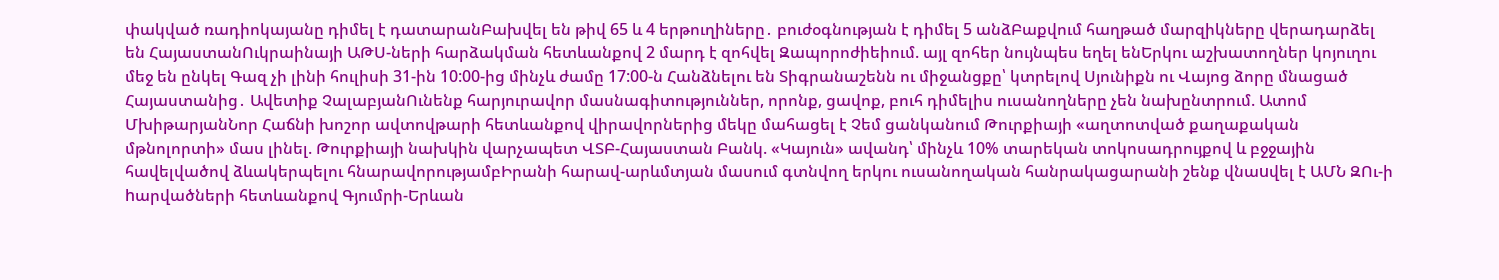փակված ռադիոկայանը դիմել է դատարանԲախվել են թիվ 65 և 4 երթուղիները․ բուժօգնության է դիմել 5 անձԲաքվում հաղթած մարզիկները վերադարձել են ՀայաստանՈւկրաինայի ԱԹՍ-ների հարձակման հետևանքով 2 մարդ է զոհվել Զապորոժիեիում. այլ զոհեր նույնպես եղել ենԵրկու աշխատողներ կոյուղու մեջ են ընկել Գազ չի լինի հուլիսի 31-ին 10:00-ից մինչև ժամը 17:00-ն Հանձնելու են Տիգրանաշենն ու միջանցքը՝ կտրելով Սյունիքն ու Վայոց ձորը մնացած Հայաստանից․ Ավետիք ՉալաբյանՈւնենք հարյուրավոր մասնագիտություններ, որոնք, ցավոք, բուհ դիմելիս ուսանողները չեն նախընտրում. Ատոմ ՄխիթարյանՆոր Հաճնի խոշոր ավտովթարի հետևանքով վիրավորներից մեկը մահացել է Չեմ ցանկանում Թուրքիայի «աղտոտված քաղաքական մթնոլորտի» մաս լինել. Թուրքիայի նախկին վարչապետ ՎՏԲ-Հայաստան Բանկ. «Կայուն» ավանդ՝ մինչև 10% տարեկան տոկոսադրույքով և բջջային հավելվածով ձևակերպելու հնարավորությամբԻրանի հարավ-արևմտյան մասում գտնվող երկու ուսանողական հանրակացարանի շենք վնաuվել է ԱՄՆ ԶՈւ-ի hարվածների հետևանքով Գյումրի-Երևան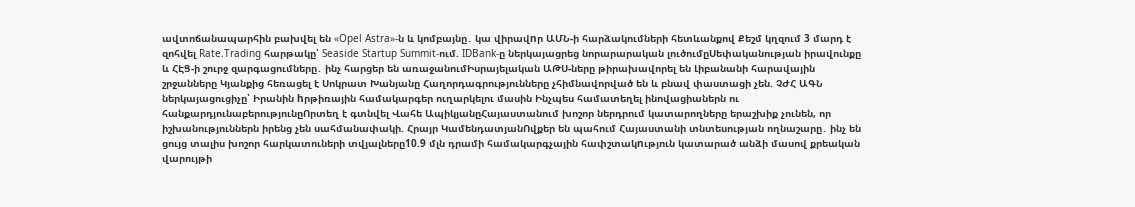ավտոճանապարհին բախվել են «Opel Astra»-ն և կոմբայնը․ կա վիրավnր ԱՄՆ-ի հարձակումների հետևանքով Քեշմ կղզում 3 մարդ է զոհվել Rate.Trading հարթակը՝ Seaside Startup Summit-ում. IDBank-ը ներկայացրեց նորարարական լուծումըՍեփականության իրավունքը և ՀԷՑ-ի շուրջ զարգացումները․ ինչ հարցեր են առաջանումԻսրայելական ԱԹՍ-ները թիրախավորել են Լիբանանի հարավային շրջանները Կյանքից հեռացել է Սոկրատ Խանյանը Հաղորդագրությունները չհիմնավորված են և բնավ փաստացի չեն. ՉԺՀ ԱԳՆ ներկայացուցիչը՝ Իրանին hրթիռային համակարգեր ուղարկելու մասին Ինչպես համատեղել ինովացիաներն ու հանքարդյունաբերությունըՈրտեղ է գտնվել Վահե ԱպիկյանըՀայաստանում խոշոր ներդրում կատարողները երաշխիք չունեն, որ իշխանություններն իրենց չեն սահմանափակի. Հրայր ԿամենդատյանՈվքեր են պահում Հայաստանի տնտեսության ողնաշարը․ ինչ են ցույց տալիս խոշոր հարկատուների տվյալները10.9 մլն դրամի համակարգչային հափշտակnւթյուն կատարած անձի մասով քրեական վարույթի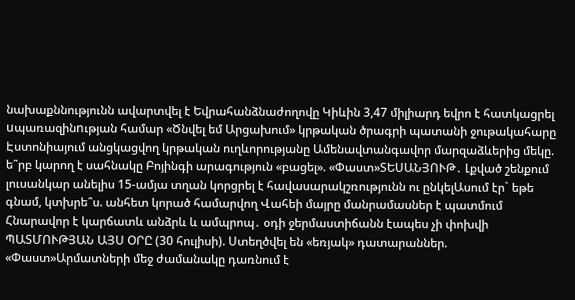նախաքննությունն ավարտվել է Եվրահանձնաժողովը Կիևին 3,47 միլիարդ եվրո է հատկացրել uպառազինnւթյան համար «Ծնվել եմ Արցախում» կրթական ծրագրի պատանի ջութակահարը Էստոնիայում անցկացվող կրթական ուղևորությանը Ամենավտանգավոր մարզաձևերից մեկը. ե՞րբ կարող է սահնակը Բոյինգի արագություն «բացել». «Փաստ»ՏԵՍԱՆՅՈՒԹ․ Լքված շենքում լուսանկար անելիս 15-ամյա տղան կորցրել է հավասարակշռությունն ու ընկելԱսում էր` եթե գնամ, կտխրե՞ս. անհետ կորած համարվող Վահեի մայրը մանրամասներ է պատմում Հնարավոր է կարճատև անձրև և ամպրոպ․ օդի ջերմաստիճանն էապես չի փոխվի ՊԱՏՄՈՒԹՅԱՆ ԱՅՍ ՕՐԸ (30 հուլիսի). Ստեղծվել են «եռյակ» դատարաններ. «Փաստ»Արմատների մեջ ժամանակը դառնում է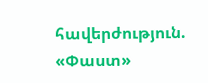հավերժություն. «Փաստ»